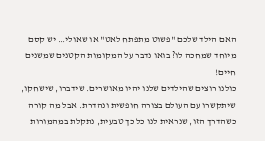האם הילד שלכם "פשוט מתפתח לאט" או שאולי… יש קסם מיוחד שמחכה לו? בואו נדבר על המקומות הקטנים שמשנים חיים!
כולנו רוצים שהילדים שלנו יהיו מאושרים. שידברו, שישחקו, שיתקשרו עם העולם בצורה חופשית ונהדרת. אבל מה קורה כשהדרך הזו, שנראית לנו כל כך טבעית, נתקלת במהמורות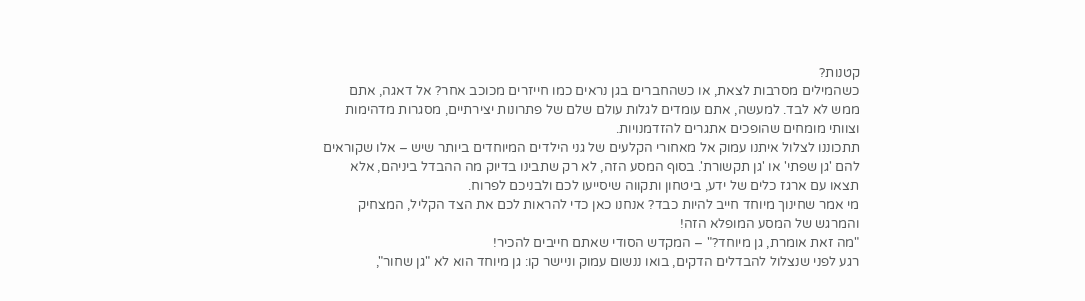קטנות?
כשהמילים מסרבות לצאת, או כשהחברים בגן נראים כמו חייזרים מכוכב אחר? אל דאגה, אתם ממש לא לבד. למעשה, אתם עומדים לגלות עולם שלם של פתרונות יצירתיים, מסגרות מדהימות וצוותי מומחים שהופכים אתגרים להזדמנויות.
תתכוננו לצלול איתנו עמוק אל מאחורי הקלעים של גני הילדים המיוחדים ביותר שיש – אלו שקוראים להם 'גן שפתי' או 'גן תקשורת'. בסוף המסע הזה, לא רק שתבינו בדיוק מה ההבדל ביניהם, אלא תצאו עם ארגז כלים של ידע, ביטחון ותקווה שיסייעו לכם ולבניכם לפרוח.
מי אמר שחינוך מיוחד חייב להיות כבד? אנחנו כאן כדי להראות לכם את הצד הקליל, המצחיק והמרגש של המסע המופלא הזה!
"מה זאת אומרת, גן מיוחד?" – המקדש הסודי שאתם חייבים להכיר!
רגע לפני שנצלול להבדלים הדקים, בואו ננשום עמוק וניישר קו: גן מיוחד הוא לא "גן שחור",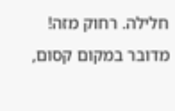חלילה. רחוק מזה! מדובר במקום קסום,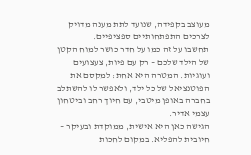מעוצב בקפידה, שנועד לתת מענה מדויק לצרכים התפתחותיים ספציפיים.
תחשבו על זה כמו על חדר כושר למוח הקטן של הילד שלכם – רק עם פיות, צעצועים ועוגיות. המטרה היא אחת: למקסם את הפוטנציאל של כל ילד, ולאפשר לו להשתלב בחברה באופן מיטבי, עם חיוך רחב וביטחון עצמי אדיר.
הגישה כאן היא אישית, ממוקדת ובעיקר – חיובית להפליא. במקום לחכות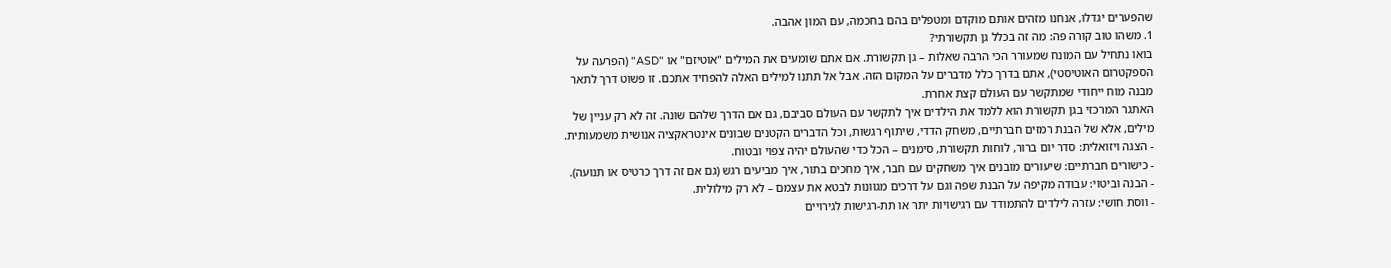שהפערים יגדלו, אנחנו מזהים אותם מוקדם ומטפלים בהם בחכמה, עם המון אהבה.
1. משהו טוב קורה פה: מה זה בכלל גן תקשורתי?
בואו נתחיל עם המונח שמעורר הכי הרבה שאלות – גן תקשורת. אם אתם שומעים את המילים "אוטיזם" או "ASD" (הפרעה על הספקטרום האוטיסטי), אתם בדרך כלל מדברים על המקום הזה. אבל אל תתנו למילים האלה להפחיד אתכם. זו פשוט דרך לתאר מבנה מוח ייחודי שמתקשר עם העולם קצת אחרת.
האתגר המרכזי בגן תקשורת הוא ללמד את הילדים איך לתקשר עם העולם סביבם, גם אם הדרך שלהם שונה. זה לא רק עניין של מילים, אלא של הבנת רמזים חברתיים, משחק הדדי, שיתוף רגשות, וכל הדברים הקטנים שבונים אינטראקציה אנושית משמעותית.
- הצגה ויזואלית: סדר יום ברור, לוחות תקשורת, סימנים – הכל כדי שהעולם יהיה צפוי ובטוח.
- כישורים חברתיים: שיעורים מובנים איך משחקים עם חבר, איך מחכים בתור, איך מביעים רגש (גם אם זה דרך כרטיס או תנועה).
- הבנה וביטוי: עבודה מקיפה על הבנת שפה וגם על דרכים מגוונות לבטא את עצמם – לא רק מילולית.
- ווסת חושי: עזרה לילדים להתמודד עם רגישויות יתר או תת-רגישות לגירויים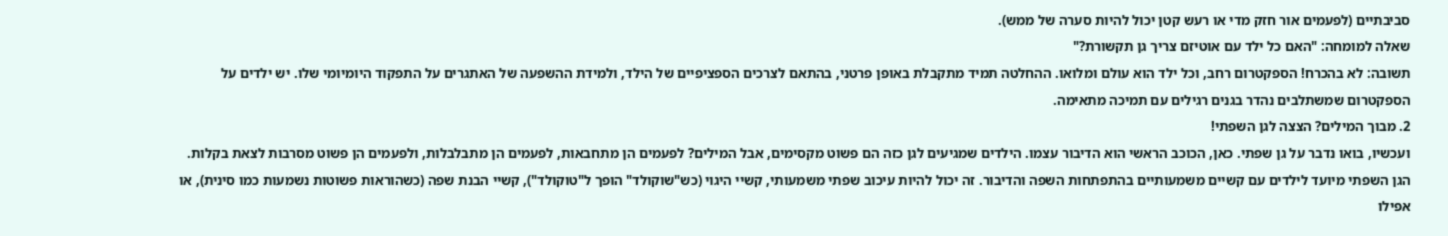סביבתיים (לפעמים אור חזק מדי או רעש קטן יכול להיות סערה של ממש).
שאלה למומחה: "האם כל ילד עם אוטיזם צריך גן תקשורת?"
תשובה: לא בהכרח! הספקטרום רחב, וכל ילד הוא עולם ומלואו. ההחלטה תמיד מתקבלת באופן פרטני, בהתאם לצרכים הספציפיים של הילד, ולמידת ההשפעה של האתגרים על התפקוד היומיומי שלו. יש ילדים על הספקטרום שמשתלבים נהדר בגנים רגילים עם תמיכה מתאימה.
2. מבוך המילים? הצצה לגן השפתי!
ועכשיו, בואו נדבר על גן שפתי. כאן, הכוכב הראשי הוא הדיבור עצמו. הילדים שמגיעים לגן כזה הם פשוט מקסימים, אבל המילים? לפעמים הן מתחבאות, לפעמים הן מתבלבלות, ולפעמים הן פשוט מסרבות לצאת בקלות.
הגן השפתי מיועד לילדים עם קשיים משמעותיים בהתפתחות השפה והדיבור. זה יכול להיות עיכוב שפתי משמעותי, קשיי היגוי (כש"שוקולד" הופך ל"טוקולד"), קשיי הבנת שפה (כשהוראות פשוטות נשמעות כמו סינית), או אפילו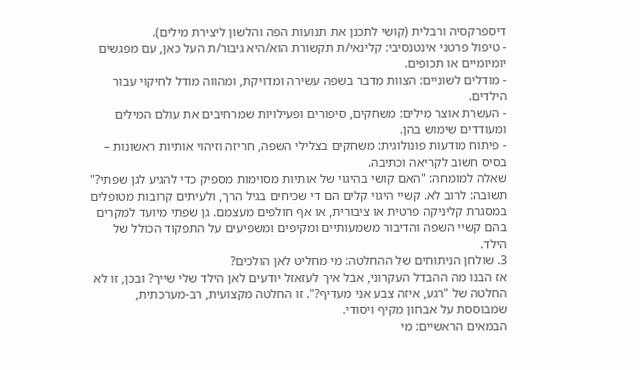דיספרקסיה ורבלית (קושי לתכנן את תנועות הפה והלשון ליצירת מילים).
- טיפול פרטני אינטנסיבי: קלינאי/ת תקשורת הוא/היא גיבור/ת העל כאן, עם מפגשים יומיומיים או תכופים.
- מודלים לשוניים: הצוות מדבר בשפה עשירה ומדויקת, ומהווה מודל לחיקוי עבור הילדים.
- העשרת אוצר מילים: משחקים, סיפורים ופעילויות שמרחיבים את עולם המילים ומעודדים שימוש בהן.
- פיתוח מודעות פונולוגית: משחקים בצלילי השפה, חריזה וזיהוי אותיות ראשונות – בסיס חשוב לקריאה וכתיבה.
שאלה למומחה: "האם קושי בהיגוי של אותיות מסוימות מספיק כדי להגיע לגן שפתי?"
תשובה: לרוב לא. קשיי היגוי קלים הם די שכיחים בגיל הרך, ולעיתים קרובות מטופלים במסגרת קליניקה פרטית או ציבורית, או אף חולפים מעצמם. גן שפתי מיועד למקרים בהם קשיי השפה והדיבור משמעותיים ומקיפים ומשפיעים על התפקוד הכולל של הילד.
3. שולחן הניתוחים של ההחלטה: מי מחליט לאן הולכים?
אז הבנו מה ההבדל העקרוני, אבל איך לעזאזל יודעים לאן הילד שלי שייך? ובכן, זו לא החלטה של "רגע, איזה צבע אני מעדיף?". זו החלטה מקצועית, רב-מערכתית, שמבוססת על אבחון מקיף ויסודי.
הבמאים הראשיים: מי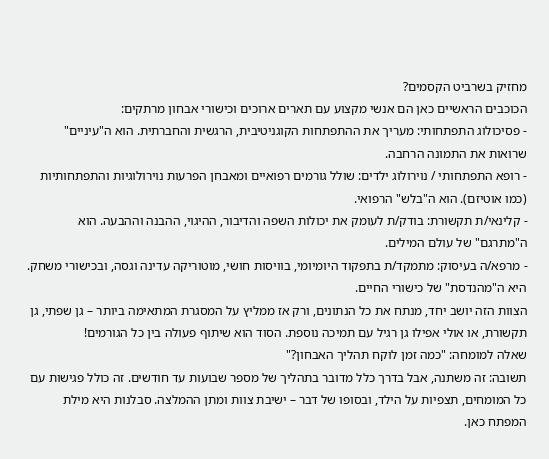מחזיק בשרביט הקסמים?
הכוכבים הראשיים כאן הם אנשי מקצוע עם תארים ארוכים וכישורי אבחון מרתקים:
- פסיכולוג התפתחותי: מעריך את ההתפתחות הקוגניטיבית, הרגשית והחברתית. הוא ה"עיניים" שרואות את התמונה הרחבה.
- רופא התפתחותי / נוירולוג ילדים: שולל גורמים רפואיים ומאבחן הפרעות נוירולוגיות והתפתחותיות (כמו אוטיזם). הוא ה"בלש" הרפואי.
- קלינאי/ת תקשורת: בודק/ת לעומק את יכולות השפה והדיבור, ההיגוי, ההבנה וההבעה. הוא ה"מתרגם" של עולם המילים.
- מרפא/ה בעיסוק: מתמקד/ת בתפקוד היומיומי, בוויסות חושי, מוטוריקה עדינה וגסה, ובכישורי משחק. היא ה"מהנדסת" של כישורי החיים.
הצוות הזה יושב יחד, מנתח את כל הנתונים, ורק אז ממליץ על המסגרת המתאימה ביותר – גן שפתי, גן תקשורת, או אולי אפילו גן רגיל עם תמיכה נוספת. הסוד הוא שיתוף פעולה בין כל הגורמים!
שאלה למומחה: "כמה זמן לוקח תהליך האבחון?"
תשובה: זה משתנה, אבל בדרך כלל מדובר בתהליך של מספר שבועות עד חודשים. זה כולל פגישות עם כל המומחים, תצפיות על הילד, ובסופו של דבר – ישיבת צוות ומתן ההמלצה. סבלנות היא מילת המפתח כאן.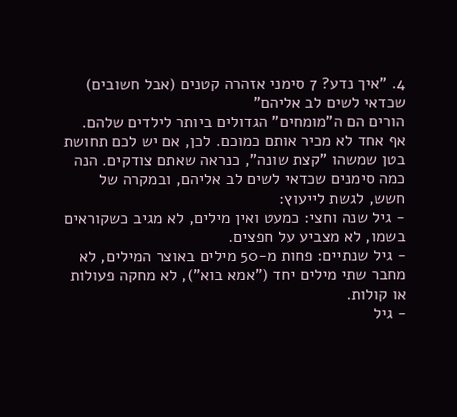4. "איך נדע? 7 סימני אזהרה קטנים (אבל חשובים) שכדאי לשים לב אליהם"
הורים הם ה"מומחים" הגדולים ביותר לילדים שלהם. אף אחד לא מכיר אותם כמוכם. לכן, אם יש לכם תחושת בטן שמשהו "קצת שונה", כנראה שאתם צודקים. הנה כמה סימנים שכדאי לשים לב אליהם, ובמקרה של חשש, לגשת לייעוץ:
- גיל שנה וחצי: כמעט ואין מילים, לא מגיב כשקוראים בשמו, לא מצביע על חפצים.
- גיל שנתיים: פחות מ-50 מילים באוצר המילים, לא מחבר שתי מילים יחד ("אמא בוא"), לא מחקה פעולות או קולות.
- גיל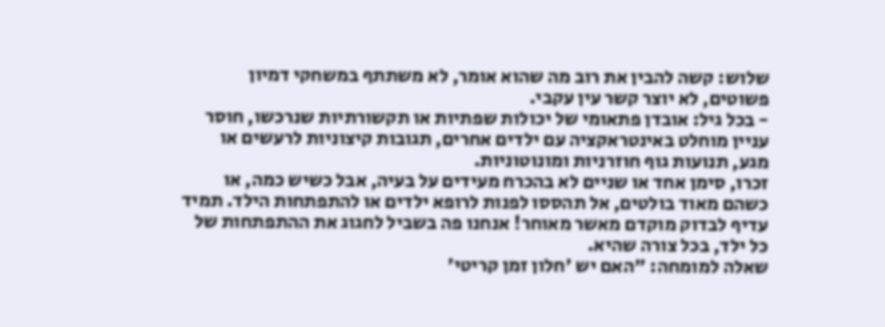שלוש: קשה להבין את רוב מה שהוא אומר, לא משתתף במשחקי דמיון פשוטים, לא יוצר קשר עין עקבי.
- בכל גיל: אובדן פתאומי של יכולות שפתיות או תקשורתיות שנרכשו, חוסר עניין מוחלט באינטראקציה עם ילדים אחרים, תגובות קיצוניות לרעשים או מגע, תנועות גוף חוזרניות ומונוטוניות.
זכרו, סימן אחד או שניים לא בהכרח מעידים על בעיה, אבל כשיש כמה, או כשהם מאוד בולטים, אל תהססו לפנות לרופא ילדים או להתפתחות הילד. תמיד עדיף לבדוק מוקדם מאשר מאוחר! אנחנו פה בשביל לחגוג את ההתפתחות של כל ילד, בכל צורה שהיא.
שאלה למומחה: "האם יש 'חלון זמן קריטי'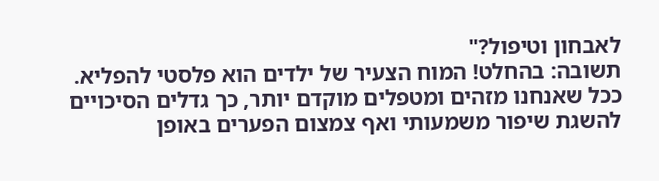לאבחון וטיפול?"
תשובה: בהחלט! המוח הצעיר של ילדים הוא פלסטי להפליא. ככל שאנחנו מזהים ומטפלים מוקדם יותר, כך גדלים הסיכויים להשגת שיפור משמעותי ואף צמצום הפערים באופן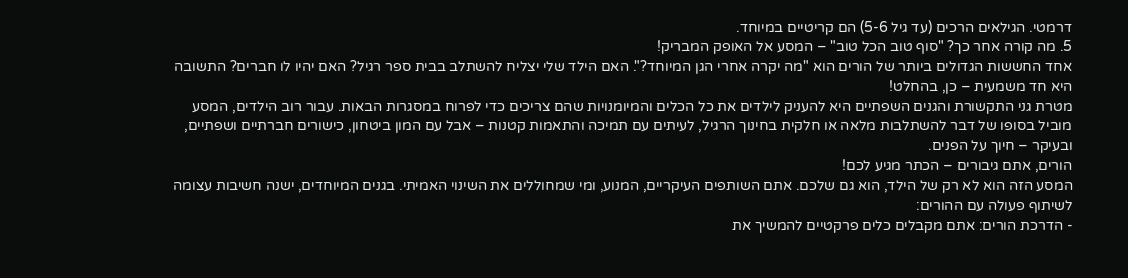דרמטי. הגילאים הרכים (עד גיל 5-6) הם קריטיים במיוחד.
5. מה קורה אחר כך? "סוף טוב הכל טוב" – המסע אל האופק המבריק!
אחד החששות הגדולים ביותר של הורים הוא "מה יקרה אחרי הגן המיוחד?". האם הילד שלי יצליח להשתלב בבית ספר רגיל? האם יהיו לו חברים? התשובה היא חד משמעית – כן, בהחלט!
מטרת גני התקשורת והגנים השפתיים היא להעניק לילדים את כל הכלים והמיומנויות שהם צריכים כדי לפרוח במסגרות הבאות. עבור רוב הילדים, המסע מוביל בסופו של דבר להשתלבות מלאה או חלקית בחינוך הרגיל, לעיתים עם תמיכה והתאמות קטנות – אבל עם המון ביטחון, כישורים חברתיים ושפתיים, ובעיקר – חיוך על הפנים.
הורים, אתם גיבורים – הכתר מגיע לכם!
המסע הזה הוא לא רק של הילד, הוא גם שלכם. אתם השותפים העיקריים, המנוע, ומי שמחוללים את השינוי האמיתי. בגנים המיוחדים, ישנה חשיבות עצומה לשיתוף פעולה עם ההורים:
- הדרכת הורים: אתם מקבלים כלים פרקטיים להמשיך את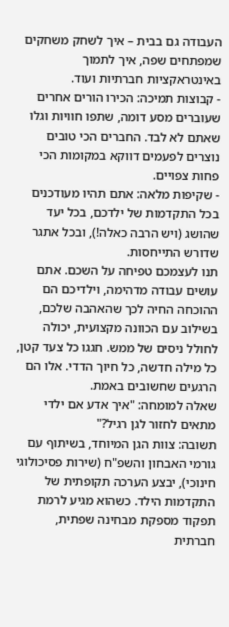העבודה גם בבית – איך לשחק משחקים שמפתחים שפה, איך לתמוך באינטראקציות חברתיות ועוד.
- קבוצות תמיכה: הכירו הורים אחרים שעוברים מסע דומה, שתפו חוויות וגלו שאתם לא לבד. החברים הכי טובים נוצרים לפעמים דווקא במקומות הכי פחות צפויים.
- שקיפות מלאה: אתם תהיו מעודכנים בכל התקדמות של ילדכם, בכל יעד שהושג (ויש הרבה כאלה!), ובכל אתגר שדורש התייחסות.
תנו לעצמכם טפיחה על השכם. אתם עושים עבודה מדהימה, וילדיכם הם ההוכחה החיה לכך שהאהבה שלכם, בשילוב עם הכוונה מקצועית, יכולה לחולל ניסים של ממש. חגגו כל צעד קטן, כל מילה חדשה, כל חיוך הדדי. אלו הם הרגעים שחשובים באמת.
שאלה למומחה: "איך אדע אם ילדי מתאים לחזור לגן רגיל?"
תשובה: צוות הגן המיוחד, בשיתוף עם גורמי האבחון והשפ"ח (שירות פסיכולוגי חינוכי), יבצע הערכה תקופתית של התקדמות הילד. כשהוא מגיע לרמת תפקוד מספקת מבחינה שפתית, חברתית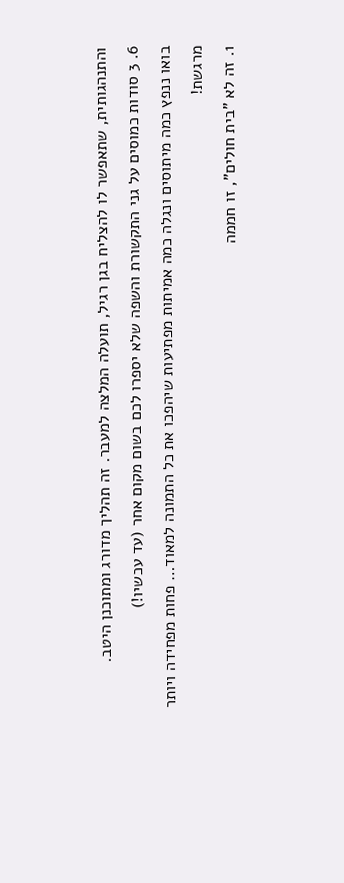והתנהגותית, שתאפשר לו להצליח בגן רגיל, תועלה המלצה למעבר. זה תהליך מדורג ומתוכנן היטב.
6. 3 סודות כמוסים על גני התקשורת והשפה שלא יספרו לכם בשום מקום אחר (עד עכשיו!)
בואו ננפץ כמה מיתוסים ונגלה כמה אמיתות מפתיעות שיהפכו את כל התמונה למאוד… פחות מפחידה ויותר מרגשת!
1. זה לא "בית חולים", זו חממה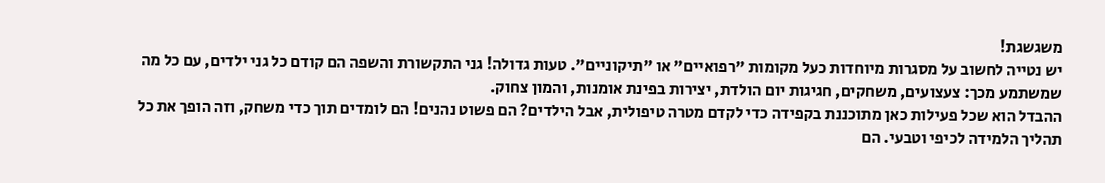משגשגת!
יש נטייה לחשוב על מסגרות מיוחדות כעל מקומות "רפואיים" או "תיקוניים". טעות גדולה! גני התקשורת והשפה הם קודם כל גני ילדים, עם כל מה שמשתמע מכך: צעצועים, משחקים, חגיגות יום הולדת, יצירות בפינת אומנות, והמון צחוק.
ההבדל הוא שכל פעילות כאן מתוכננת בקפידה כדי לקדם מטרה טיפולית, אבל הילדים? הם פשוט נהנים! הם לומדים תוך כדי משחק, וזה הופך את כל תהליך הלמידה לכיפי וטבעי. הם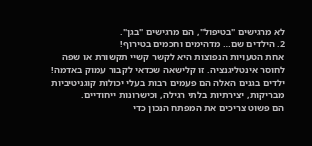לא מרגישים "בטיפול", הם מרגישים "בגן".
2. הילדים שם… מדהימים וחכמים בטירוף!
אחת הטעויות הנפוצות היא לקשר קשיי תקשורת או שפה לחוסר אינטליגנציה. זו קלישאה שכדאי לקבור עמוק באדמה! ילדים בגנים האלה הם פעמים רבות בעלי יכולות קוגניטיביות מבריקות, יצירתיות בלתי רגילה, וכישרונות ייחודיים.
הם פשוט צריכים את המפתח הנכון כדי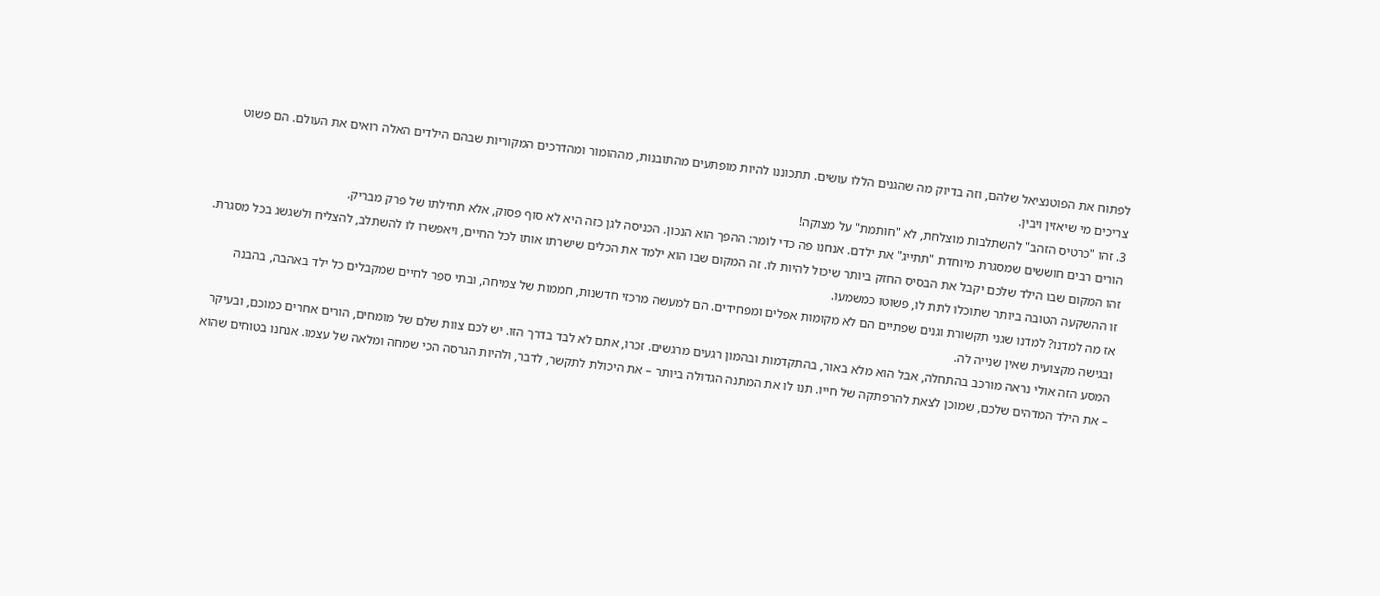לפתוח את הפוטנציאל שלהם, וזה בדיוק מה שהגנים הללו עושים. תתכוננו להיות מופתעים מהתובנות, מההומור ומהדרכים המקוריות שבהם הילדים האלה רואים את העולם. הם פשוט צריכים מי שיאזין ויבין.
3. זהו "כרטיס הזהב" להשתלבות מוצלחת, לא "חותמת" על מצוקה!
הורים רבים חוששים שמסגרת מיוחדת "תתייג" את ילדם. אנחנו פה כדי לומר: ההפך הוא הנכון. הכניסה לגן כזה היא לא סוף פסוק, אלא תחילתו של פרק מבריק.
זהו המקום שבו הילד שלכם יקבל את הבסיס החזק ביותר שיכול להיות לו. זה המקום שבו הוא ילמד את הכלים שישרתו אותו לכל החיים, ויאפשרו לו להשתלב, להצליח ולשגשג בכל מסגרת. זו ההשקעה הטובה ביותר שתוכלו לתת לו, פשוטו כמשמעו.
אז מה למדנו? למדנו שגני תקשורת וגנים שפתיים הם לא מקומות אפלים ומפחידים. הם למעשה מרכזי חדשנות, חממות של צמיחה, ובתי ספר לחיים שמקבלים כל ילד באהבה, בהבנה ובגישה מקצועית שאין שנייה לה.
המסע הזה אולי נראה מורכב בהתחלה, אבל הוא מלא באור, בהתקדמות ובהמון רגעים מרגשים. זכרו, אתם לא לבד בדרך הזו. יש לכם צוות שלם של מומחים, הורים אחרים כמוכם, ובעיקר – את הילד המדהים שלכם, שמוכן לצאת להרפתקה של חייו. תנו לו את המתנה הגדולה ביותר – את היכולת לתקשר, לדבר, ולהיות הגרסה הכי שמחה ומלאה של עצמו. אנחנו בטוחים שהוא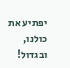יפתיע את כולנו, ובגדול!